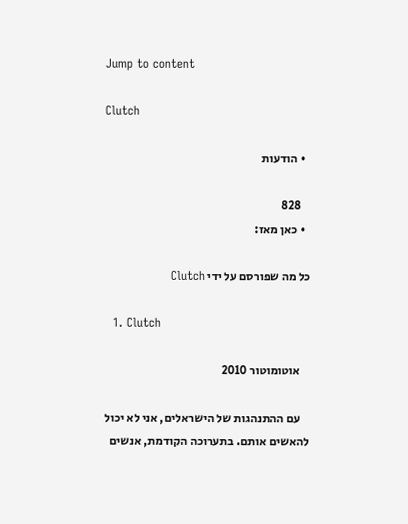Jump to content

Clutch

  • הודעות

    828
  • כאן מאז:

כל מה שפורסם על ידי Clutch

  1. Clutch

    אוטומוטור 2010

    עם ההתנהגות של הישראלים, אני לא יכול להאשים אותם. בתערוכה הקודמת, אנשים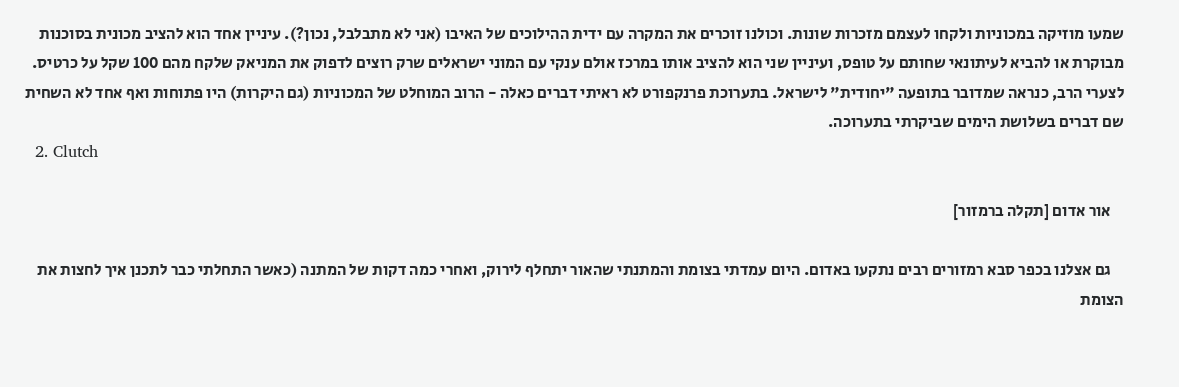שמעו מוזיקה במכוניות ולקחו לעצמם מזכרות שונות. וכולנו זוכרים את המקרה עם ידית ההילוכים של האיבו (אני לא מתבלבל, נכון?). עיניין אחד הוא להציב מכונית בסוכנות מבוקרת או להביא לעיתונאי שחותם על טופס, ועיניין שני הוא להציב אותו במרכז אולם ענקי עם המוני ישראלים שרק רוצים לדפוק את המניאק שלקח מהם 100 שקל על כרטיס. לצערי הרב, כנראה שמדובר בתופעה "יחודית" לישראל. בתערוכת פרנקפורט לא ראיתי דברים כאלה - הרוב המוחלט של המכוניות (גם היקרות) היו פתוחות ואף אחד לא השחית שם דברים בשלושת הימים שביקרתי בתערוכה.
  2. Clutch

    אור אדום [תקלה ברמזור]

    גם אצלנו בכפר סבא רמזורים רבים נתקעו באדום. היום עמדתי בצומת והמתנתי שהאור יתחלף לירוק, ואחרי כמה דקות של המתנה (כאשר התחלתי כבר לתכנן איך לחצות את הצומת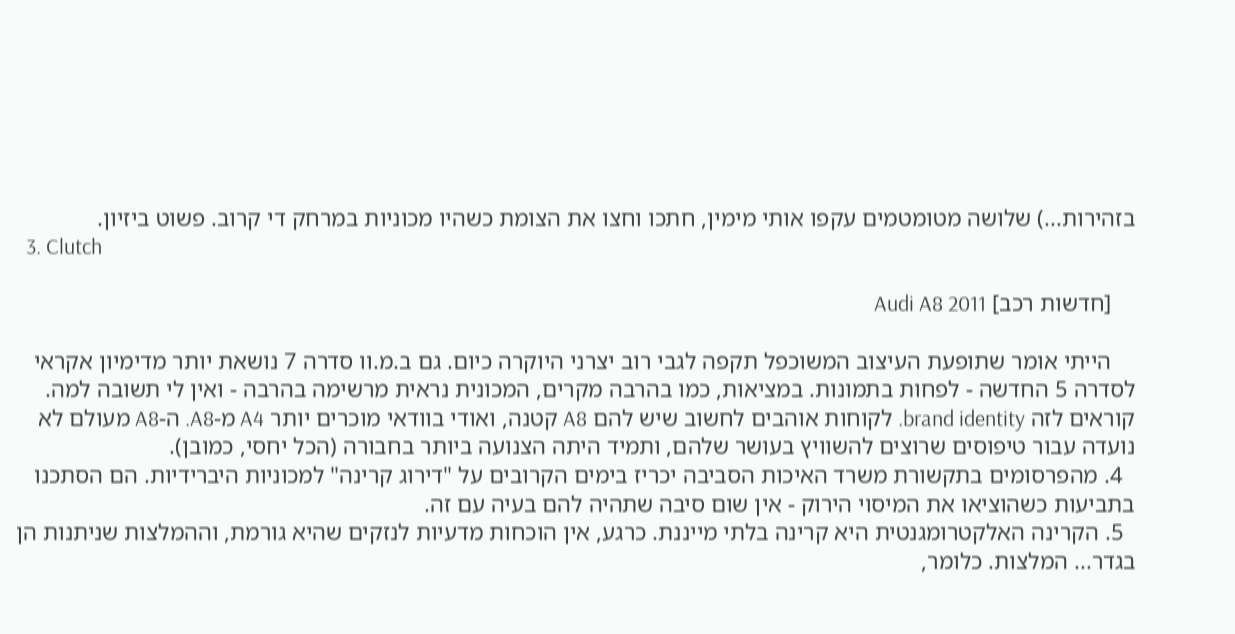בזהירות...) שלושה מטומטמים עקפו אותי מימין, חתכו וחצו את הצומת כשהיו מכוניות במרחק די קרוב. פשוט ביזיון.
  3. Clutch

    [חדשות רכב] Audi A8 2011

    הייתי אומר שתופעת העיצוב המשוכפל תקפה לגבי רוב יצרני היוקרה כיום. גם ב.מ.וו סדרה 7 נושאת יותר מדימיון אקראי לסדרה 5 החדשה - לפחות בתמונות. במציאות, כמו בהרבה מקרים, המכונית נראית מרשימה בהרבה - ואין לי תשובה למה. קוראים לזה brand identity. לקוחות אוהבים לחשוב שיש להם A8 קטנה, ואודי בוודאי מוכרים יותר A4 מ-A8. ה-A8 מעולם לא נועדה עבור טיפוסים שרוצים להשוויץ בעושר שלהם, ותמיד היתה הצנועה ביותר בחבורה (הכל יחסי, כמובן).
  4. מהפרסומים בתקשורת משרד האיכות הסביבה יכריז בימים הקרובים על "דירוג קרינה" למכוניות היברידיות. הם הסתכנו בתביעות כשהוציאו את המיסוי הירוק - אין שום סיבה שתהיה להם בעיה עם זה.
  5. הקרינה האלקטרומגנטית היא קרינה בלתי מייננת. כרגע, אין הוכחות מדעיות לנזקים שהיא גורמת, וההמלצות שניתנות הן בגדר... המלצות. כלומר,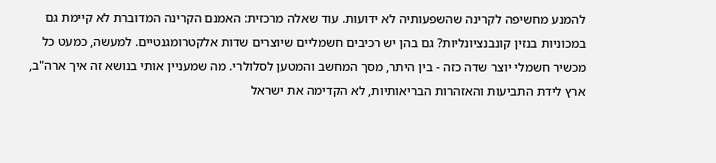להמנע מחשיפה לקרינה שהשפעותיה לא ידועות. עוד שאלה מרכזית: האמנם הקרינה המדוברת לא קיימת גם במכוניות בנזין קונבנציונליות? גם בהן יש רכיבים חשמליים שיוצרים שדות אלקטרומגנטיים. למעשה, כמעט כל מכשיר חשמלי יוצר שדה כזה - בין היתר, מסך המחשב והמטען לסלולרי. מה שמעניין אותי בנושא זה איך ארה"ב, ארץ לידת התביעות והאזהרות הבריאותיות, לא הקדימה את ישראל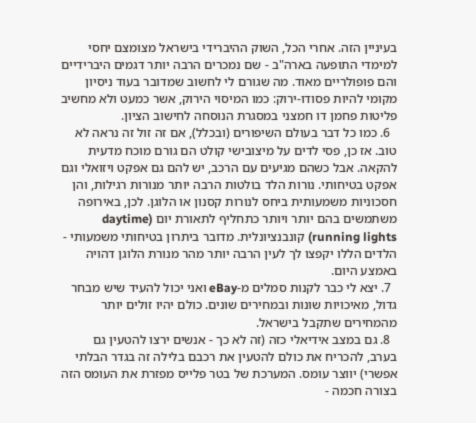בעיניין הזה. אחרי הכל, השוק ההיברידי בישראל מצומצם יחסי למימדי התופעה בארה"ב - שם נמכרים הרבה יותר דגמים היברידיים והם פופולריים מאוד. מה שגורם לי לחשוב שמדובר בעוד ניסיון מקומי להיות פסודו-ירוק: כמו המיסוי הירוק, אשר כמעט ולא מחשיב פליטות פחמן דו חמצני במסגרת הנוסחה לחישוב הציון.
  6. כמו כל דבר בעולם השיפורים (ובכלל), אם זה זול זה נראה לא טוב. אז כן, פסי לדים על מיצובישי קולט הם גורם מוכח מדעית להקאה. אבל כשהם מגיעים עם הרכב, יש להם גם אפקט ויזואלי וגם אפקט בטיחותי. נורות הלד בולטות הרבה יותר מנורות רגילות, והן חסכוניות משמעותית ביחס לנורות קסנון או הלוגן. לכן, באירופה משתמשים בהם יותר ויותר כתחליף לתאורת יום (daytime running lights) קונבנציונלית. מדובר ביתרון בטיחותי משמעותי - הלדים הללו יקפצו לך לעין הרבה יותר מהר מנורת הלוגן דהויה באמצע היום.
  7. יצא לי כבר לקנות סמלים מ-eBay ואני יכול להעיד שיש מבחר גדול, מאיכויות שונות ובמחירים שונים. כולם יהיו זולים יותר מהמחירים שתקבל בישראל.
  8. גם במצב אידיאלי כזה (זה לא כך - אנשים ירצו להטעין גם בערב, להכריח את כולם להטעין את רכבם בלילה זה בגדר הבלתי אפשרי) יווצר עומס. המערכת של בטר פלייס מפזרת את העומס הזה בצורה חכמה -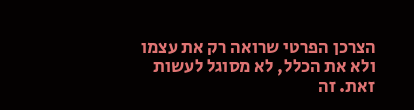הצרכן הפרטי שרואה רק את עצמו ולא את הכלל, לא מסוגל לעשות זאת. זה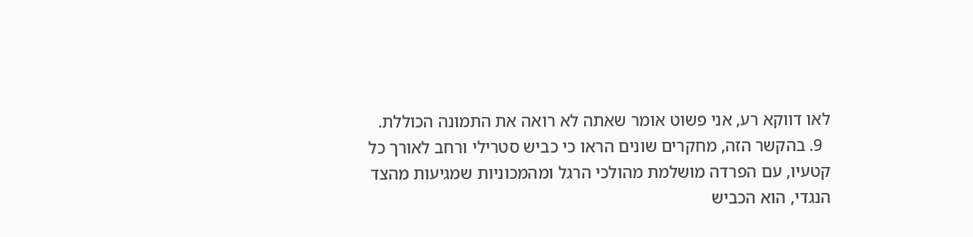לאו דווקא רע, אני פשוט אומר שאתה לא רואה את התמונה הכוללת.
  9. בהקשר הזה, מחקרים שונים הראו כי כביש סטרילי ורחב לאורך כל קטעיו, עם הפרדה מושלמת מהולכי הרגל ומהמכוניות שמגיעות מהצד הנגדי, הוא הכביש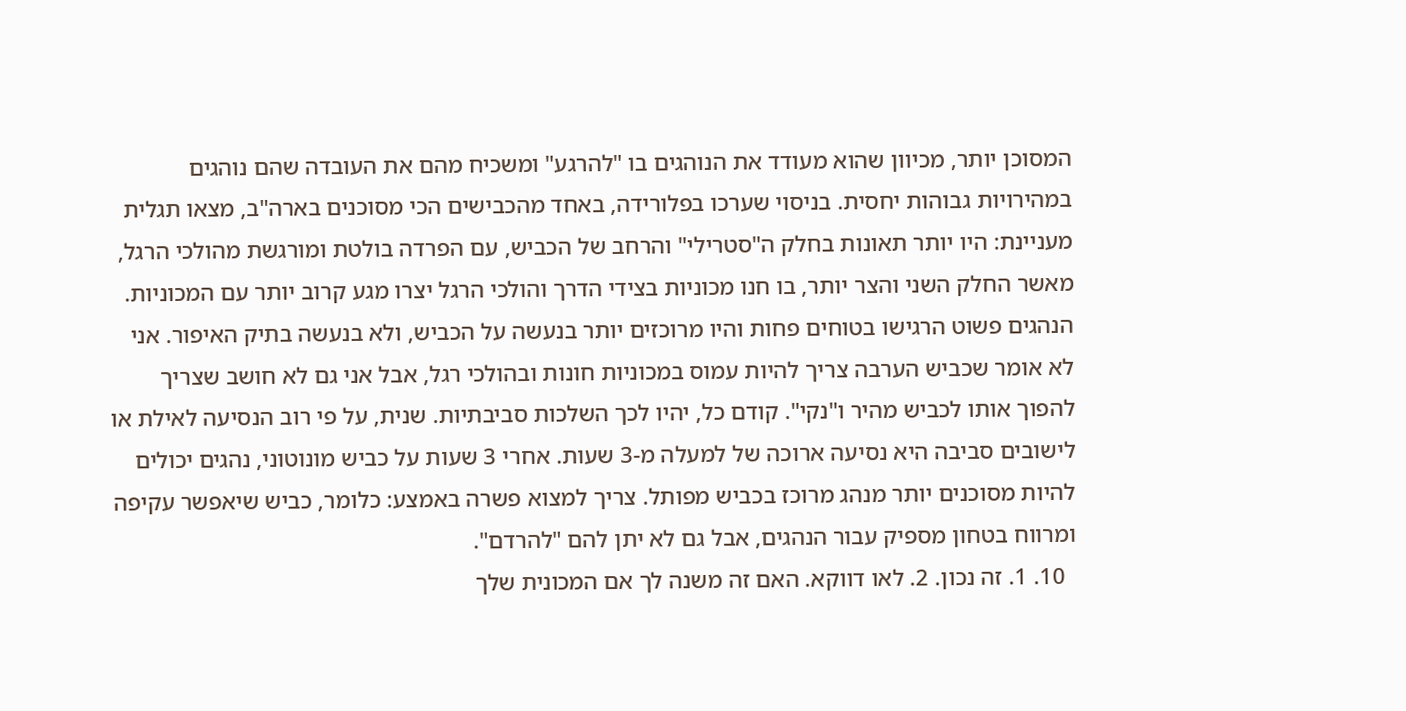המסוכן יותר, מכיוון שהוא מעודד את הנוהגים בו "להרגע" ומשכיח מהם את העובדה שהם נוהגים במהירויות גבוהות יחסית. בניסוי שערכו בפלורידה, באחד מהכבישים הכי מסוכנים בארה"ב, מצאו תגלית מעניינת: היו יותר תאונות בחלק ה"סטרילי" והרחב של הכביש, עם הפרדה בולטת ומורגשת מהולכי הרגל, מאשר החלק השני והצר יותר, בו חנו מכוניות בצידי הדרך והולכי הרגל יצרו מגע קרוב יותר עם המכוניות. הנהגים פשוט הרגישו בטוחים פחות והיו מרוכזים יותר בנעשה על הכביש, ולא בנעשה בתיק האיפור. אני לא אומר שכביש הערבה צריך להיות עמוס במכוניות חונות ובהולכי רגל, אבל אני גם לא חושב שצריך להפוך אותו לכביש מהיר ו"נקי". קודם כל, יהיו לכך השלכות סביבתיות. שנית, על פי רוב הנסיעה לאילת או לישובים סביבה היא נסיעה ארוכה של למעלה מ-3 שעות. אחרי 3 שעות על כביש מונוטוני, נהגים יכולים להיות מסוכנים יותר מנהג מרוכז בכביש מפותל. צריך למצוא פשרה באמצע: כלומר, כביש שיאפשר עקיפה ומרווח בטחון מספיק עבור הנהגים, אבל גם לא יתן להם "להרדם".
  10. 1. זה נכון. 2. לאו דווקא. האם זה משנה לך אם המכונית שלך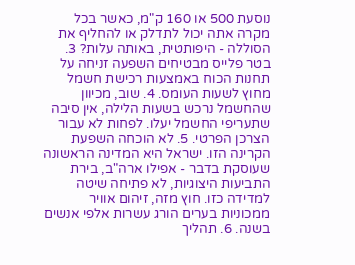נוסעת 500 או 160 ק"מ, כאשר בכל מקרה אתה יכול לתדלק או להחליף את הסוללה - היפותטית, באותה עלות? 3. בטר פלייס מבטיחים השפעה זניחה על תחנות הכוח באמצעות רכישת חשמל מחוץ לשעות העומס. 4. שוב, מכיוון שהחשמל נרכש בשעות הלילה, אין סיבה שתעריפי החשמל יעלו. לפחות לא עבור הצרכן הפרטי. 5. לא הוכחה השפעת הקרינה הזו. ישראל היא המדינה הראשונה שעוסקת בדבר - אפילו ארה"ב, בירת התביעות היצוגיות, לא פתיחה שיטה למדידה כזו. חוץ מזה, זיהום אוויר ממכוניות בערים הורג עשרות אלפי אנשים בשנה. 6. תהליך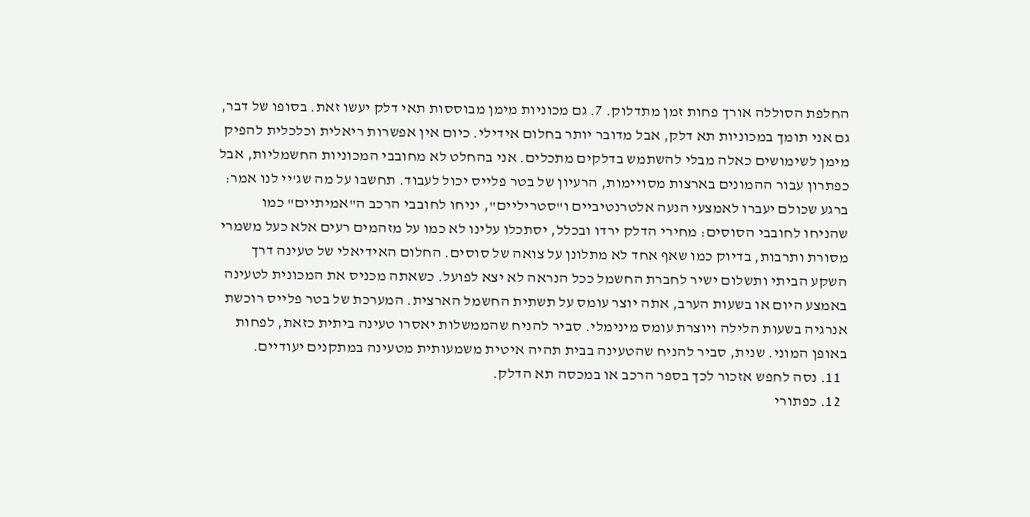החלפת הסוללה אורך פחות זמן מתדלוק. 7. גם מכוניות מימן מבוססות תאי דלק יעשו זאת. בסופו של דבר, גם אני תומך במכוניות תא דלק, אבל מדובר יותר בחלום אידילי. כיום אין אפשרות ריאלית וכלכלית להפיק מימן לשימושים כאלה מבלי להשתמש בדלקים מתכלים. אני בהחלט לא מחובבי המכוניות החשמליות, אבל כפתרון עבור ההמונים בארצות מסויימות, הרעיון של בטר פלייס יכול לעבוד. תחשבו על מה שג'יי לנו אמר: ברגע שכולם יעברו לאמצעי הנעה אלטרנטיביים ו"סטריליים", יניחו לחובבי הרכב ה"אמיתיים" כמו שהניחו לחובבי הסוסים: מחירי הדלק ירדו ובכלל, יסתכלו עלינו לא כמו על מזהמים רעים אלא כעל משמרי מסורת ותרבות, בדיוק כמו שאף אחד לא מתלונן על צואה של סוסים. החלום האידיאלי של טעינה דרך השקע הביתי ותשלום ישיר לחברת החשמל ככל הנראה לא יצא לפועל. כשאתה מכניס את המכונית לטעינה באמצע היום או בשעות הערב, אתה יוצר עומס על תשתית החשמל הארצית. המערכת של בטר פלייס רוכשת אנרגיה בשעות הלילה ויוצרת עומס מינימלי. סביר להניח שהממשלות יאסרו טעינה ביתית כזאת, לפחות באופן המוני. שנית, סביר להניח שהטעינה בבית תהיה איטית משמעותית מטעינה במתקנים יעודיים.
  11. נסה לחפש אזכור לכך בספר הרכב או במכסה תא הדלק.
  12. כפתורי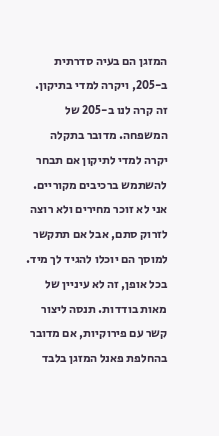המזגן הם בעיה סדרתית ב-205, ויקרה למדי בתיקון. זה קרה לנו ב-205 של המשפחה. מדובר בתקלה יקרה למדי לתיקון אם תבחר להשתמש ברכיבים מקוריים. אני לא זוכר מחירים ולא רוצה לזרוק סתם, אבל אם תתקשר למוסך הם יוכלו להגיד לך מיד. בכל אופן, זה לא עיניין של מאות בודדות. תנסה ליצור קשר עם פירוקיות, אם מדובר בהחלפת פאנל המזגן בלבד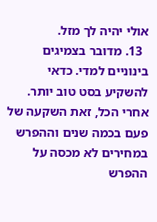אולי יהיה לך מזל.
  13. מדובר בצמיגים בינוניים למדי. כדאי להשקיע בסט טוב יותר. אחרי הכל, זאת השקעה של פעם בכמה שנים וההפרש במחירים לא מכסה על ההפרש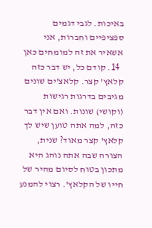באיכות. לגבי דגמים ספציפיים וחברות, אני אשאיר את זה למומחים כאן
  14. קודם כל, יש דבר כזה קלאץ' קצר. קלאצ'ים שונים מגיבים בדרגות רגישות (וקושי) שונות. ואם אין דבר כזה, למה אתה טוען שיש לך קלאץ' קצר מאוד? שנית, הצורה שבה אתה נוהג היא מתכון בטוח לסיום מהיר של חייו של הקלאץ'. רצוי להמנע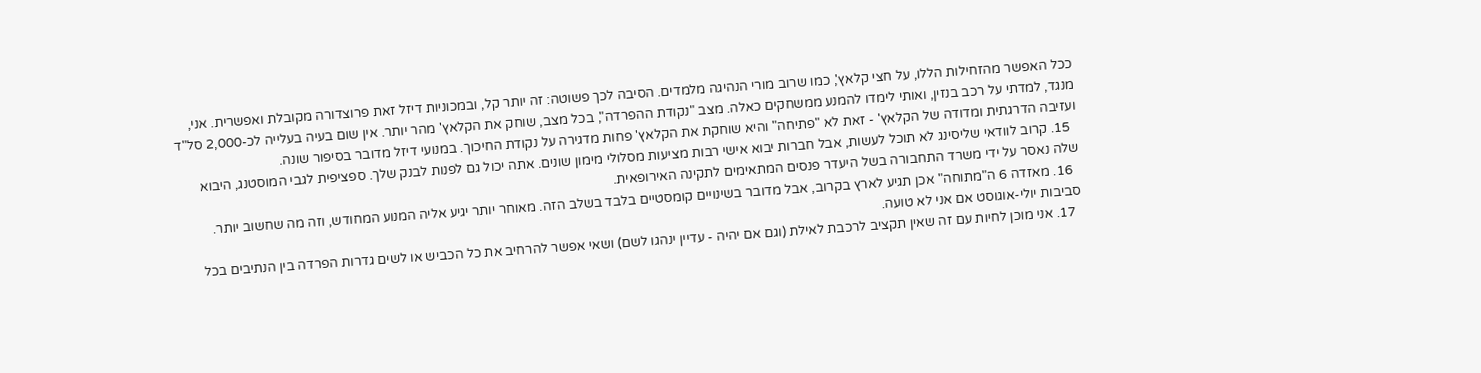ככל האפשר מהזחילות הללו, על חצי קלאץ', כמו שרוב מורי הנהיגה מלמדים. הסיבה לכך פשוטה: זה יותר קל, ובמכוניות דיזל זאת פרוצדורה מקובלת ואפשרית. אני, מנגד, למדתי על רכב בנזין, ואותי לימדו להמנע ממשחקים כאלה. מצב "נקודת ההפרדה", בכל מצב, שוחק את הקלאץ' מהר יותר. אין שום בעיה בעלייה לכ-2,000 סל"ד ועזיבה הדרגתית ומדודה של הקלאץ' - זאת לא "פתיחה" והיא שוחקת את הקלאץ' פחות מדגירה על נקודת החיכוך. במנועי דיזל מדובר בסיפור שונה.
  15. קרוב לוודאי שליסינג לא תוכל לעשות, אבל חברות יבוא אישי רבות מציעות מסלולי מימון שונים. אתה יכול גם לפנות לבנק שלך. ספציפית לגבי המוסטנג, היבוא שלה נאסר על ידי משרד התחבורה בשל היעדר פנסים המתאימים לתקינה האירופאית.
  16. מאזדה 6 ה"מתוחה" אכן תגיע לארץ בקרוב, אבל מדובר בשינויים קומסטיים בלבד בשלב הזה. מאוחר יותר יגיע אליה המנוע המחודש, וזה מה שחשוב יותר. סביבות יולי-אוגוסט אם אני לא טועה.
  17. אני מוכן לחיות עם זה שאין תקציב לרכבת לאילת (וגם אם יהיה - עדיין ינהגו לשם) ושאי אפשר להרחיב את כל הכביש או לשים גדרות הפרדה בין הנתיבים בכל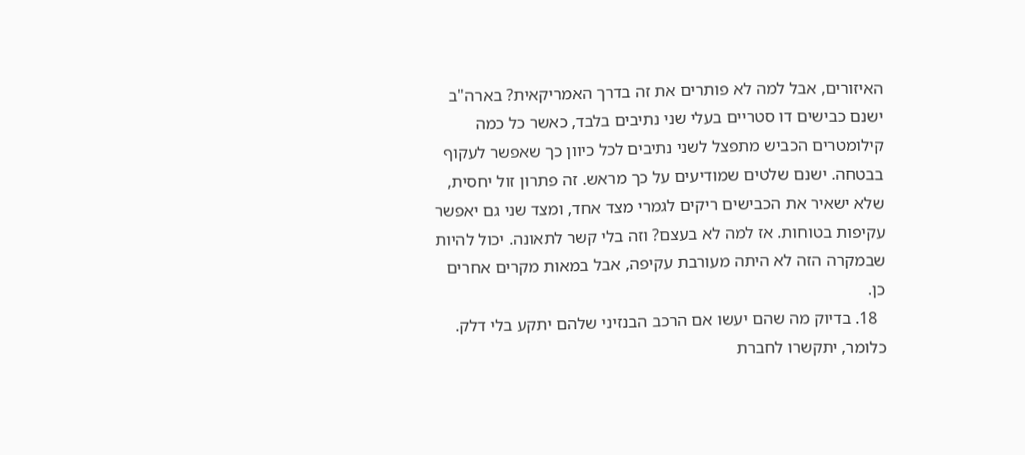האיזורים, אבל למה לא פותרים את זה בדרך האמריקאית? בארה"ב ישנם כבישים דו סטריים בעלי שני נתיבים בלבד, כאשר כל כמה קילומטרים הכביש מתפצל לשני נתיבים לכל כיוון כך שאפשר לעקוף בבטחה. ישנם שלטים שמודיעים על כך מראש. זה פתרון זול יחסית, שלא ישאיר את הכבישים ריקים לגמרי מצד אחד, ומצד שני גם יאפשר עקיפות בטוחות. אז למה לא בעצם? וזה בלי קשר לתאונה. יכול להיות שבמקרה הזה לא היתה מעורבת עקיפה, אבל במאות מקרים אחרים כן.
  18. בדיוק מה שהם יעשו אם הרכב הבנזיני שלהם יתקע בלי דלק. כלומר, יתקשרו לחברת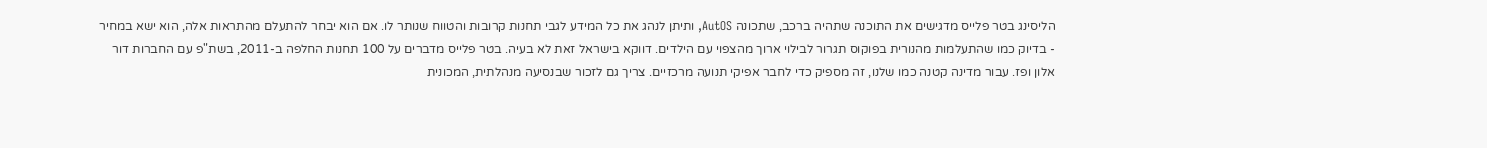הליסינג בטר פלייס מדגישים את התוכנה שתהיה ברכב, שתכונה AutOS, ותיתן לנהג את כל המידע לגבי תחנות קרובות והטווח שנותר לו. אם הוא יבחר להתעלם מהתראות אלה, הוא ישא במחיר - בדיוק כמו שהתעלמות מהנורית בפוקוס תגרור לבילוי ארוך מהצפוי עם הילדים. דווקא בישראל זאת לא בעיה. בטר פלייס מדברים על 100 תחנות החלפה ב-2011, בשת"פ עם החברות דור אלון ופז. עבור מדינה קטנה כמו שלנו, זה מספיק כדי לחבר אפיקי תנועה מרכזיים. צריך גם לזכור שבנסיעה מנהלתית, המכונית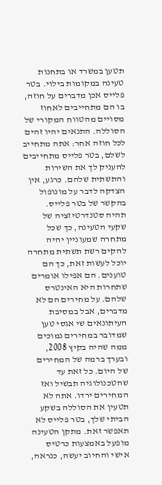תטען במשרד או בתחנות טעינה במקומות בילוי. בטר פלייס אכן מדברים על חוזה, בו הם מתחייבים לאחוז מסויים מהטווח המקורי של הסוללה. התנאים יהיו זהים לכל חוזה אחר: אתה מתחייב לשלם, בטר פלייס מתחייבים להעניק לך את השירות והתשתית שלהם. כרגע, אין הצדקה לדבר על מונופול בהקשר של בטר פלייס. תהיה סטנדרטיזציה של שקעי הטעינה, כך שכל מתחרה שמעוניין יהיה להקים רשת תשתית מתחרה יוכל לעשות זאת, כך הם טוענים. הם אפילו אומרים שתחרות היא האינטרס שלהם. על מחירים הם לא מדברים, אבל במסיבת העיתונאים שי אגסי טען שמדובר במחירים נמוכים ממה שהיה בקיץ 2008, ובערך ברמה של המחירים של היום. כל זאת עד שהטכנולוגיה תבשיל ואז המחירים ירדו. אתה לא תטעין את הסוללה בשקע הביתי שלך, בטר פלייס לא תאפשר זאת. מתקן הטעינה מופעל באמצעות כרטיס אישי והחיוב יעשה, כנראה,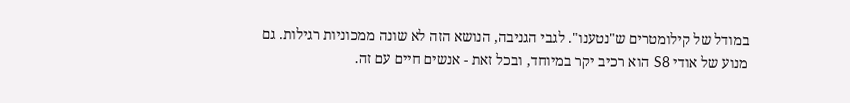במודל של קילומטרים ש"נטענו". לגבי הגניבה, הנושא הזה לא שונה ממכוניות רגילות. גם מנוע של אודי S8 הוא רכיב יקר במיוחד, ובכל זאת - אנשים חיים עם זה.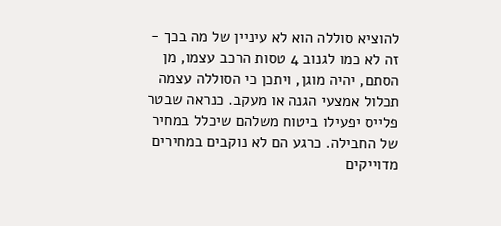להוציא סוללה הוא לא עיניין של מה בכך - זה לא כמו לגנוב 4 טסות הרכב עצמו, מן הסתם, יהיה מוגן, ויתכן כי הסוללה עצמה תכלול אמצעי הגנה או מעקב. כנראה שבטר פלייס יפעילו ביטוח משלהם שיכלל במחיר של החבילה. כרגע הם לא נוקבים במחירים מדוייקים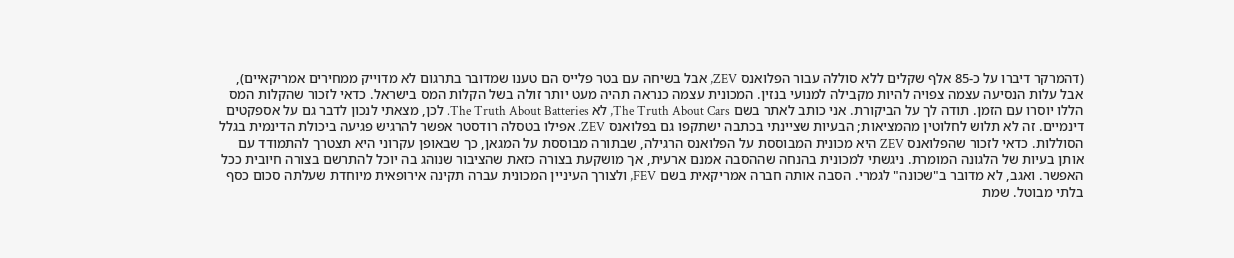(דהמרקר דיברו על כ-85 אלף שקלים ללא סוללה עבור הפלואנס ZEV, אבל בשיחה עם בטר פלייס הם טענו שמדובר בתרגום לא מדוייק ממחירים אמריקאיים), אבל עלות הנסיעה עצמה צפויה להיות מקבילה למנועי בנזין. המכונית עצמה כנראה תהיה מעט יותר זולה בשל הקלות המס בישראל. כדאי לזכור שהקלות המס הללו יוסרו עם הזמן. תודה לך על הביקורת. אני כותב לאתר בשם The Truth About Cars, לא The Truth About Batteries. לכן, מצאתי לנכון לדבר גם על אספקטים דינמיים. זה לא תלוש לחלוטין מהמציאות; הבעיות שציינתי בכתבה ישתקפו גם בפלואנס ZEV. אפילו בטסלה רודסטר אפשר להרגיש פגיעה ביכולת הדינמית בגלל הסוללות. כדאי לזכור שהפלואנס ZEV היא מכונית המבוססת על הפלואנס הרגילה, שבתורה מבוססת על המגאן, כך שבאופן עקרוני היא תצטרך להתמודד עם אותן בעיות של הלגונה המומרת. ניגשתי למכונית בהנחה שההסבה אמנם ארעית, אך מושקעת בצורה כזאת שהציבור שנוהג בה יוכל להתרשם בצורה חיובית ככל האפשר. ואגב, לא מדובר ב"שכונה" לגמרי. הסבה אותה חברה אמריקאית בשם FEV, ולצורך העיניין המכונית עברה תקינה אירופאית מיוחדת שעלתה סכום כסף בלתי מבוטל. שמת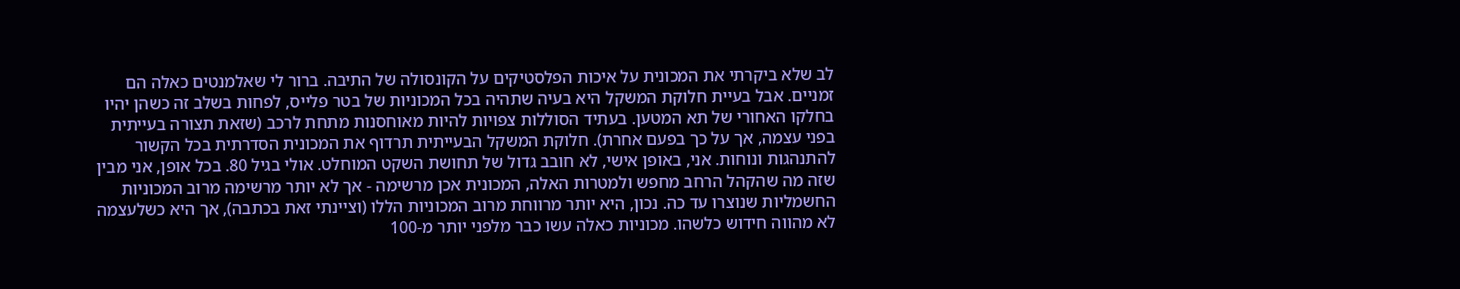לב שלא ביקרתי את המכונית על איכות הפלסטיקים על הקונסולה של התיבה. ברור לי שאלמנטים כאלה הם זמניים. אבל בעיית חלוקת המשקל היא בעיה שתהיה בכל המכוניות של בטר פלייס, לפחות בשלב זה כשהן יהיו בחלקו האחורי של תא המטען. בעתיד הסוללות צפויות להיות מאוחסנות מתחת לרכב (שזאת תצורה בעייתית בפני עצמה, אך על כך בפעם אחרת). חלוקת המשקל הבעייתית תרדוף את המכונית הסדרתית בכל הקשור להתנהגות ונוחות. אני, באופן אישי, לא חובב גדול של תחושת השקט המוחלט. אולי בגיל 80. בכל אופן, אני מבין שזה מה שהקהל הרחב מחפש ולמטרות האלה, המכונית אכן מרשימה - אך לא יותר מרשימה מרוב המכוניות החשמליות שנוצרו עד כה. נכון, היא יותר מרווחת מרוב המכוניות הללו (וציינתי זאת בכתבה), אך היא כשלעצמה לא מהווה חידוש כלשהו. מכוניות כאלה עשו כבר מלפני יותר מ-100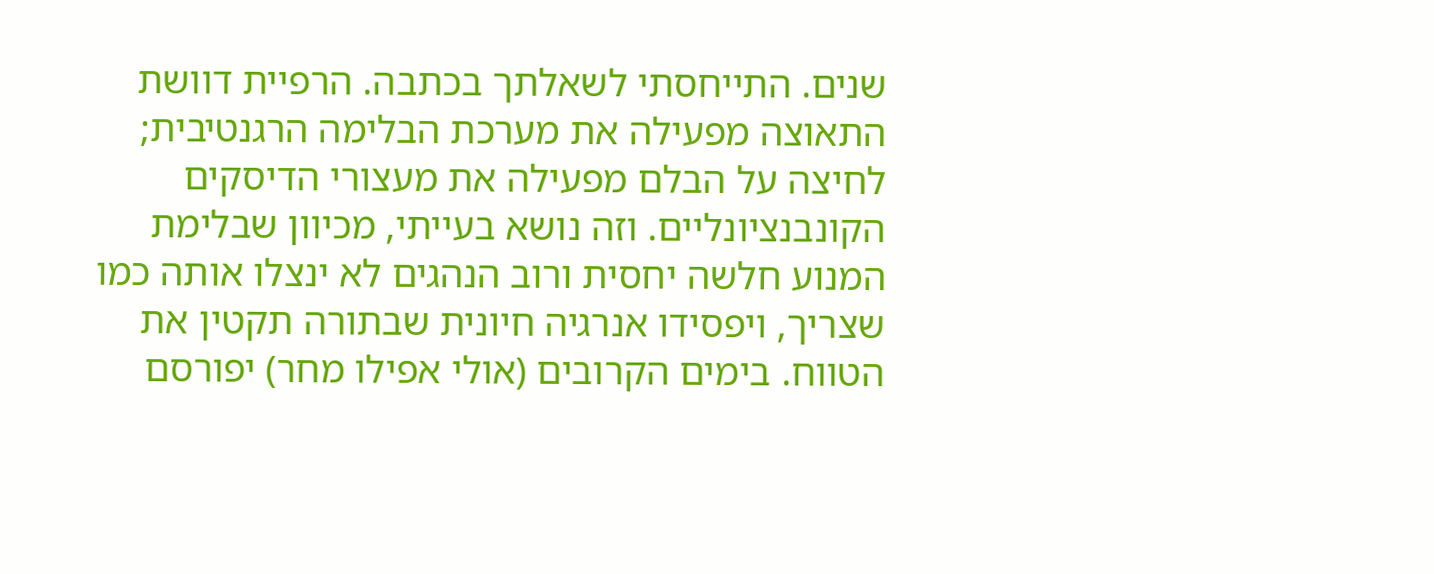שנים. התייחסתי לשאלתך בכתבה. הרפיית דוושת התאוצה מפעילה את מערכת הבלימה הרגנטיבית; לחיצה על הבלם מפעילה את מעצורי הדיסקים הקונבנציונליים. וזה נושא בעייתי, מכיוון שבלימת המנוע חלשה יחסית ורוב הנהגים לא ינצלו אותה כמו שצריך, ויפסידו אנרגיה חיונית שבתורה תקטין את הטווח. בימים הקרובים (אולי אפילו מחר) יפורסם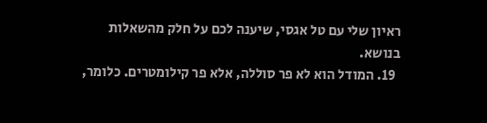ראיון שלי עם טל אגסי, שיענה לכם על חלק מהשאלות בנושא.
  19. המודל הוא לא פר סוללה, אלא פר קילומטרים. כלומר,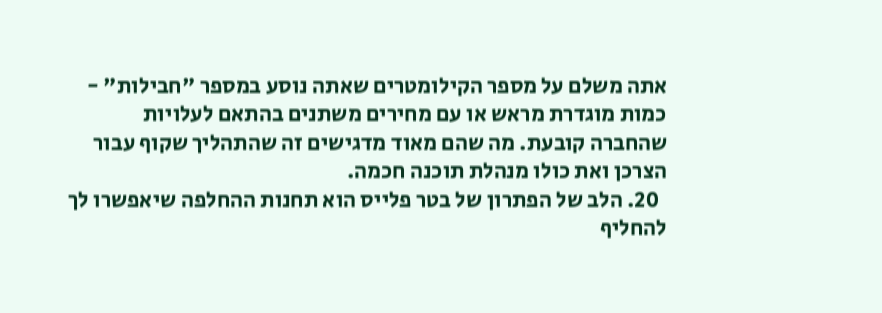אתה משלם על מספר הקילומטרים שאתה נוסע במספר "חבילות" - כמות מוגדרת מראש או עם מחירים משתנים בהתאם לעלויות שהחברה קובעת. מה שהם מאוד מדגישים זה שהתהליך שקוף עבור הצרכן ואת כולו מנהלת תוכנה חכמה.
  20. הלב של הפתרון של בטר פלייס הוא תחנות ההחלפה שיאפשרו לך להחליף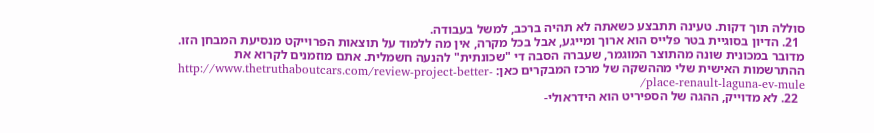סוללה תוך דקות. טעינה תתבצע כשאתה לא תהיה ברכב, למשל בעבודה.
  21. הדיון בסוגיית בטר פלייס הוא ארוך ומייגע, אבל בכל מקרה, אין מה ללמוד על תוצאות הפרוייקט מנסיעת המבחן הזו. מדובר במכונית שונה מהתוצר המוגמר, שעברה הסבה די "שכונתית" להנעה חשמלית. אתם מוזמנים לקרוא את ההתרשמות האישית שלי מההשקה של מרכז המבקרים כאן: http://www.thetruthaboutcars.com/review-project-better-place-renault-laguna-ev-mule/
  22. לא מדוייק, ההגה של הספיריט הוא הידראולי-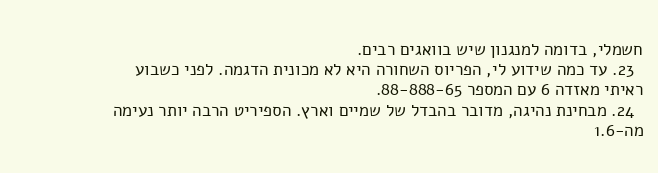חשמלי, בדומה למנגנון שיש בוואגים רבים.
  23. עד כמה שידוע לי, הפריוס השחורה היא לא מכונית הדגמה. לפני כשבוע ראיתי מאזדה 6 עם המספר 88-888-65.
  24. מבחינת נהיגה, מדובר בהבדל של שמיים וארץ. הספיריט הרבה יותר נעימה מה-1.6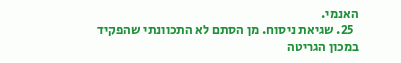האנמי.
  25. שגיאת ניסוח. מן הסתם לא התכוונתי שהפקיד במכון הגריטה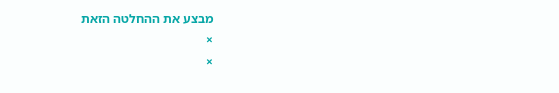מבצע את ההחלטה הזאת
×
×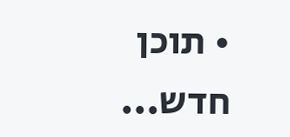• תוכן חדש...